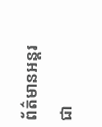ព័ត៌មានអន្តរជា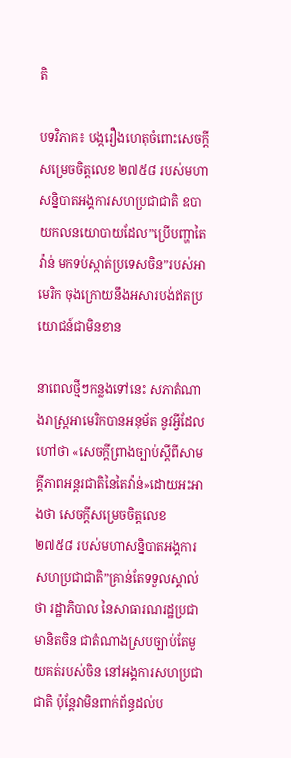តិ

បទវិភាគ៖ បង្ករឿងហេតុចំពោះសេចក្តីសម្រេចចិត្តលេខ ២៧៥៨ របស់មហាសន្និបាតអង្គការសហប្រជាជាតិ ឧបាយកលនយោបាយដែល”ប្រើបញ្ហាតៃវ៉ាន់ មកទប់ស្កាត់ប្រទេសចិន”របស់អាមេរិក ចុងក្រោយនឹងអសារបង់ឥតប្រយោជន៍ជាមិនខាន

នាពេលថ្មីៗកន្លងទៅនេះ សភាតំណាងរាស្រ្តអាមេរិកបានអនុម័ត នូវអ្វីដែលហៅថា «សេចក្តីព្រាងច្បាប់ស្តីពីសាមគ្គីភាពអន្តរជាតិនៃតៃវ៉ាន់»ដោយអះអាងថា សេចក្តីសម្រេចចិត្តលេខ ២៧៥៨ របស់មហាសន្និបាតអង្គការសហប្រជាជាតិ”គ្រាន់តែទទួលស្គាល់ថា រដ្ឋាភិបាល នៃសាធារណរដ្ឋប្រជាមានិតចិន ជាតំណាងស្របច្បាប់តែមួយគត់របស់ចិន នៅអង្គការសហប្រជាជាតិ ប៉ុន្តែវាមិនពាក់ព័ន្ធដល់ប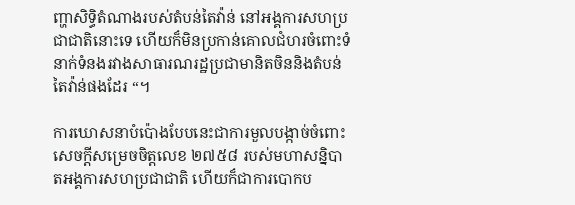ញ្ហាសិទ្ធិតំណាងរបស់តំបន់តៃវ៉ាន់ នៅអង្គការសហប្រជាជាតិនោះទេ ហើយក៏មិនប្រកាន់គោលជំហរចំពោះទំនាក់ទំនងរវាងសាធារណរដ្ឋប្រជាមានិតចិននិងតំបន់តៃវ៉ាន់ផងដែរ “។

ការឃោសនាបំប៉ោងបែបនេះជាការមួលបង្កាច់ចំពោះសេចក្តីសម្រេចចិត្តលេខ ២៧៥៨ របស់មហាសន្និបាតអង្គការសហប្រជាជាតិ ហើយក៏ជាការបោកប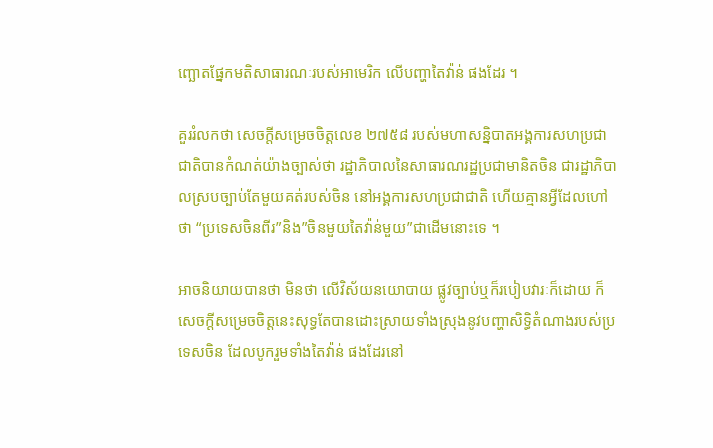ញ្ឆោតផ្នែកមតិសាធារណៈរបស់អាមេរិក លើបញ្ហាតៃវ៉ាន់ ផងដែរ ។

គួររំលកថា សេចក្តីសម្រេចចិត្តលេខ ២៧៥៨ របស់មហាសន្និបាតអង្គការសហប្រជាជាតិបានកំណត់យ៉ាងច្បាស់ថា រដ្ឋាភិបាលនៃសាធារណរដ្ឋប្រជាមានិតចិន ជារដ្ឋាភិបាលស្របច្បាប់តែមួយគត់របស់ចិន នៅអង្គការសហប្រជាជាតិ ហើយគ្មានអ្វីដែលហៅថា “ប្រទេសចិនពីរ”និង”ចិនមួយតៃវ៉ាន់មួយ”ជាដើមនោះទេ ។

អាចនិយាយបានថា មិនថា លើវិស័យនយោបាយ ផ្លូវច្បាប់ឬក៏របៀបវារៈក៏ដោយ ក៏សេចក្តីសម្រេចចិត្តនេះសុទ្ធតែបានដោះស្រាយទាំងស្រុងនូវបញ្ហាសិទ្ធិតំណាងរបស់ប្រទេសចិន ដែលបូករួមទាំងតៃវ៉ាន់ ផងដែរនៅ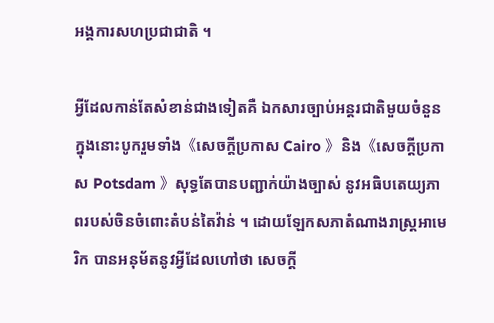អង្គការសហប្រជាជាតិ ។

អ្វីដែលកាន់តែសំខាន់ជាងទៀតគឺ ឯកសារច្បាប់អន្តរជាតិមួយចំនួន ក្នុងនោះបូករួមទាំង《សេចក្តីប្រកាស Cairo 》និង《សេចក្តីប្រកាស Potsdam 》សុទ្ធតែបានបញ្ជាក់យ៉ាងច្បាស់ នូវអធិបតេយ្យភាពរបស់ចិនចំពោះតំបន់តៃវ៉ាន់ ។ ដោយឡែកសភាតំណាងរាស្រ្តអាមេរិក បានអនុម័តនូវអ្វីដែលហៅថា សេចក្តី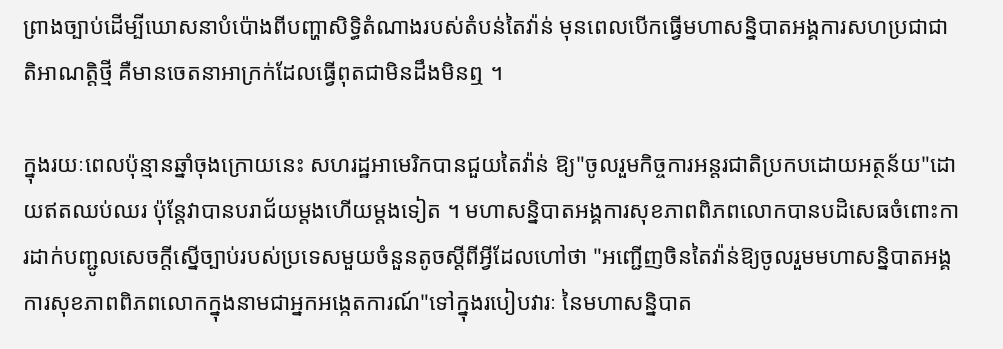ព្រាងច្បាប់ដើម្បីឃោសនាបំប៉ោងពីបញ្ហាសិទ្ធិតំណាងរបស់តំបន់តៃវ៉ាន់ មុនពេលបើកធ្វើមហាសន្និបាតអង្គការសហប្រជាជាតិអាណត្តិថ្មី គឺមានចេតនាអាក្រក់ដែលធ្វើពុតជាមិនដឹងមិនឮ ។

ក្នុងរយៈពេលប៉ុន្មានឆ្នាំចុងក្រោយនេះ សហរដ្ឋអាមេរិកបានជួយតៃវ៉ាន់ ឱ្យ"ចូលរួមកិច្ចការអន្តរជាតិប្រកបដោយអត្ថន័យ"ដោយឥតឈប់ឈរ ប៉ុន្តែវាបានបរាជ័យម្តងហើយម្តងទៀត ។ មហាសន្និបាតអង្គការសុខភាពពិភពលោកបានបដិសេធចំពោះការដាក់បញ្ជូលសេចក្តីស្នើច្បាប់របស់ប្រទេសមួយចំនួនតូចស្តីពីអ្វីដែលហៅថា "អញ្ជើញចិនតៃវ៉ាន់ឱ្យចូលរួមមហាសន្និបាតអង្គការសុខភាពពិភពលោកក្នុងនាមជាអ្នកអង្កេតការណ៍"ទៅក្នុងរបៀបវារៈ នៃមហាសន្និបាត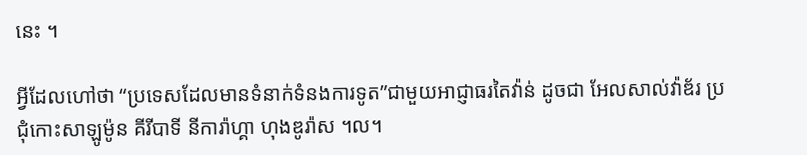នេះ ។

អ្វីដែលហៅថា “ប្រទេសដែលមានទំនាក់ទំនងការទូត”ជាមួយអាជ្ញាធរតៃវ៉ាន់ ដូចជា អែលសាល់វ៉ាឌ័រ ប្រជុំកោះសាឡូម៉ូន គីរីបាទី នីការ៉ាហ្គា ហុងឌូរ៉ាស ។ល។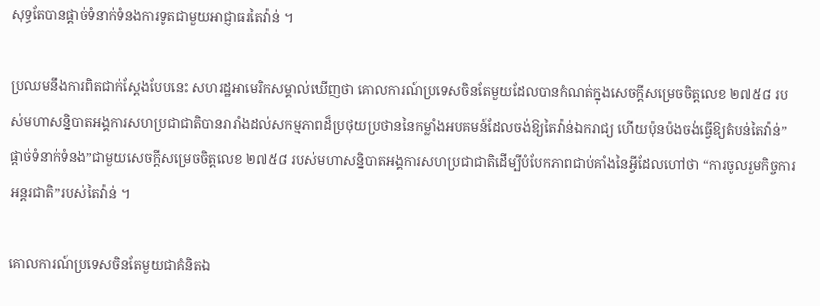សុទ្ធតែបានផ្តាច់ទំនាក់ទំនងការទូតជាមួយអាជ្ញាធរតៃវ៉ាន់ ។

ប្រឈមនឹងការពិតជាក់ស្តែងបែបនេះ សហរដ្ឋអាមេរិកសម្គាល់ឃើញថា គោលការណ៍ប្រទេសចិនតែមួយដែលបានកំណត់ក្នុងសេចក្តីសម្រេចចិត្តលេខ ២៧៥៨ របស់មហាសន្និបាតអង្គការសហប្រជាជាតិបានរារាំងដល់សកម្មភាពដ៏ប្រថុយប្រថាននៃកម្លាំងអបគមន៍ដែលចង់ឱ្យតៃវ៉ាន់ឯករាជ្យ ហើយប៉ុនប៉ងចង់ធ្វើឱ្យតំបន់តៃវ៉ាន់”ផ្តាច់ទំនាក់ទំនង”ជាមួយសេចក្តីសម្រេចចិត្តលេខ ២៧៥៨ របស់មហាសន្និបាតអង្គការសហប្រជាជាតិដើម្បីបំបែកភាពជាប់គាំងនៃអ្វីដែលហៅថា “ការចូលរួមកិច្ចការអន្តរជាតិ”របស់តៃវ៉ាន់ ។

គោលការណ៍ប្រទេសចិនតែមួយជាគំនិតឯ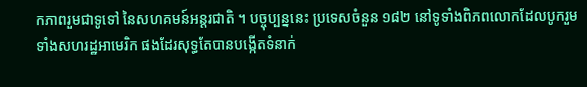កភាពរួមជាទូទៅ នៃសហគមន៍អន្តរជាតិ ។ បច្ចុប្បន្ននេះ ប្រទេសចំនួន ១៨២ នៅទូទាំងពិភពលោកដែលបូករួមទាំងសហរដ្ឋអាមេរិក ផងដែរសុទ្ធតែបានបង្កើតទំនាក់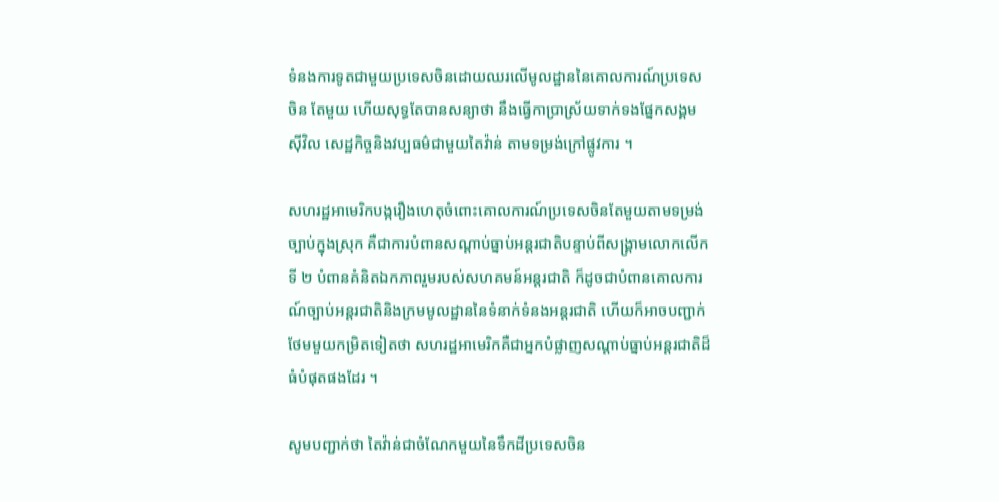ទំនងការទូតជាមួយប្រទេសចិនដោយឈរលើមូលដ្ឋាននៃគោលការណ៍ប្រទេសចិន តែមួយ ហើយសុទ្ធតែបានសន្យាថា នឹងធ្វើកាប្រាស្រ័យទាក់ទងផ្នែកសង្គមស៊ីវិល សេដ្ឋកិច្ចនិងវប្បធម៌ជាមួយតៃវ៉ាន់ តាមទម្រង់ក្រៅផ្លូវការ ។

សហរដ្ឋអាមេរិកបង្ករឿងហេតុចំពោះគោលការណ៍ប្រទេសចិនតែមួយតាមទម្រង់ច្បាប់ក្នុងស្រុក គឺជាការបំពានសណ្តាប់ធ្នាប់អន្តរជាតិបន្ទាប់ពីសង្គ្រាមលោកលើកទី ២ បំពានគំនិតឯកភាពរួមរបស់សហគមន៍អន្តរជាតិ ក៏ដូចជាបំពានគោលការណ៍ច្បាប់អន្តរជាតិនិងក្រមមូលដ្ឋាននៃទំនាក់ទំនងអន្តរជាតិ ហើយក៏អាចបញ្ជាក់ថែមមួយកម្រិតទៀតថា សហរដ្ឋអាមេរិកគឺជាអ្នកបំផ្លាញសណ្តាប់ធ្នាប់អន្តរជាតិដ៏ធំបំផុតផងដែរ ។

សូមបញ្ជាក់ថា តៃវ៉ាន់ជាចំណែកមួយនៃទឹកដីប្រទេសចិន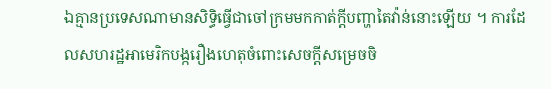ឯគ្មានប្រទេសណាមានសិទ្ធិធ្វើជាចៅក្រមមកកាត់ក្តីបញ្ហាតៃវ៉ាន់នោះឡើយ ។ ការដែលសហរដ្ឋអាមេរិកបង្ករឿងហេតុចំពោះសេចក្តីសម្រេចចិ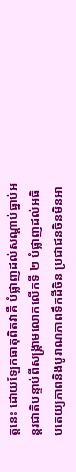ត្តនេះ ដោយឡែកធាតុពិតវាគឺ បំផ្លាញដល់សណ្តាប់ធ្នាប់អន្តរជាតិបន្ទាប់ពីសង្គ្រាមលោកលើកទី ២ បំផ្លាញដល់អធិបតេយ្យភាពនិងបូរាណភាពទឹកដីចិន ប្រជាជនចិនមិនអា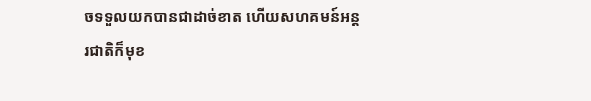ចទទួលយកបានជាដាច់ខាត ហើយសហគមន៍អន្តរជាតិក៏មុខ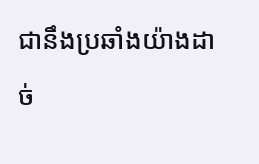ជានឹងប្រឆាំងយ៉ាងដាច់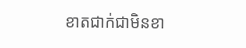ខាតជាក់ជាមិនខា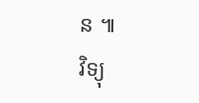ន ៕
វិទ្យុ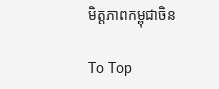មិត្តភាពកម្ពុជាចិន

To Top